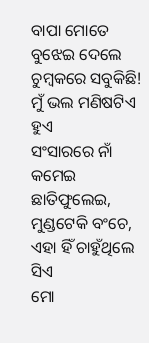ବାପା ମୋତେ
ବୁଝେଇ ଦେଲେ
ଚୁମ୍ବକରେ ସବୁକିଛି!
ମୁଁ ଭଲ ମଣିଷଟିଏ ହୁଏ
ସଂସାରରେ ନାଁ କମେଇ
ଛାତିଫୁଲେଇ, ମୁଣ୍ଡଟେକି ବଂଚେ,
ଏହା ହିଁ ଚାହୁଁଥିଲେ ସିଏ
ମୋ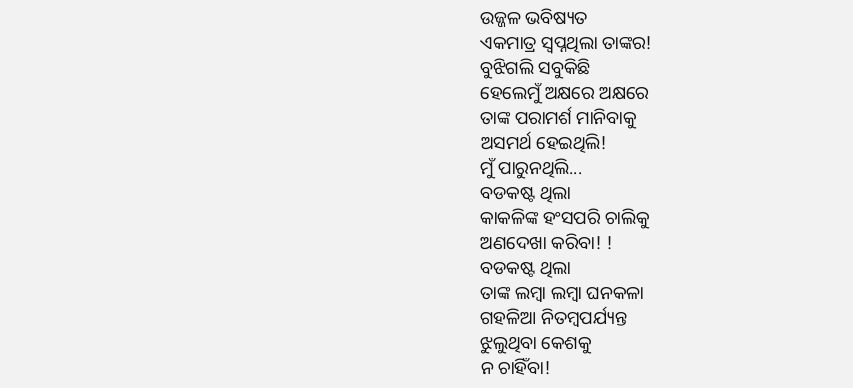ଉଜ୍ଜଳ ଭବିଷ୍ୟତ
ଏକମାତ୍ର ସ୍ବପ୍ନଥିଲା ତାଙ୍କର!
ବୁଝିଗଲି ସବୁକିଛି
ହେଲେମୁଁ ଅକ୍ଷରେ ଅକ୍ଷରେ
ତାଙ୍କ ପରାମର୍ଶ ମାନିବାକୁ
ଅସମର୍ଥ ହେଇଥିଲି!
ମୁଁ ପାରୁନଥିଲି...
ବଡକଷ୍ଟ ଥିଲା
କାକଳିଙ୍କ ହଂସପରି ଚାଲିକୁ
ଅଣଦେଖା କରିବା! !
ବଡକଷ୍ଟ ଥିଲା
ତାଙ୍କ ଲମ୍ବା ଲମ୍ବା ଘନକଳା
ଗହଳିଆ ନିତମ୍ବପର୍ଯ୍ୟନ୍ତ
ଝୁଲୁଥିବା କେଶକୁ
ନ ଚାହିଁବା!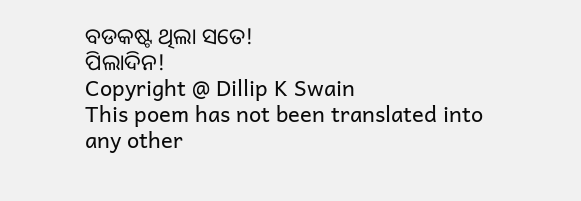ବଡକଷ୍ଟ ଥିଲା ସତେ!
ପିଲାଦିନ!
Copyright @ Dillip K Swain
This poem has not been translated into any other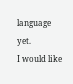language yet.
I would like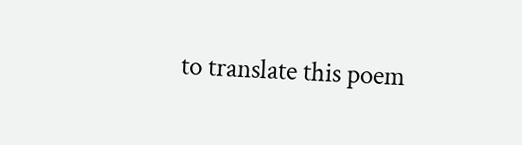to translate this poem